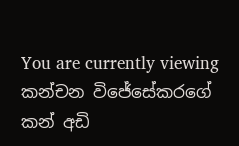You are currently viewing කන්චන විජේසේකරගේ කන් අඩි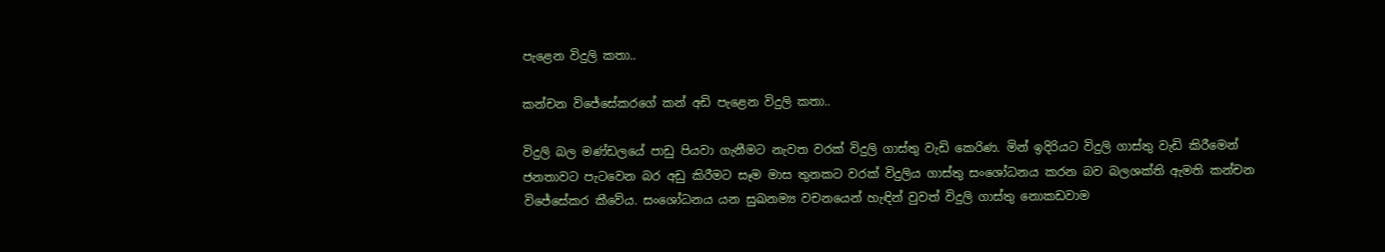පැළෙන විදුලි කතා..

කන්චන විජේසේකරගේ කන් අඩි පැළෙන විදුලි කතා..

විදුලි බල මණ්ඩලයේ පාඩු පියවා ගැනීමට නැවත වරක් විදුලි ගාස්තු වැඩි කෙරිණ. මින් ඉදිරියට විදුලි ගාස්තු වැඩි කිරීමෙන් ජනතාවට පැටවෙන බර අඩු කිරීමට සෑම මාස තුනකට වරක් විදුලිය ගාස්තු සංශෝධනය කරන බව බලශක්ති ඇමති කන්චන විජේසේකර කීවේය. සංශෝධනය යන සුඛනම්‍ය වචනයෙන් හැඳින් වුවත් විදුලි ගාස්තු නොකඩවාම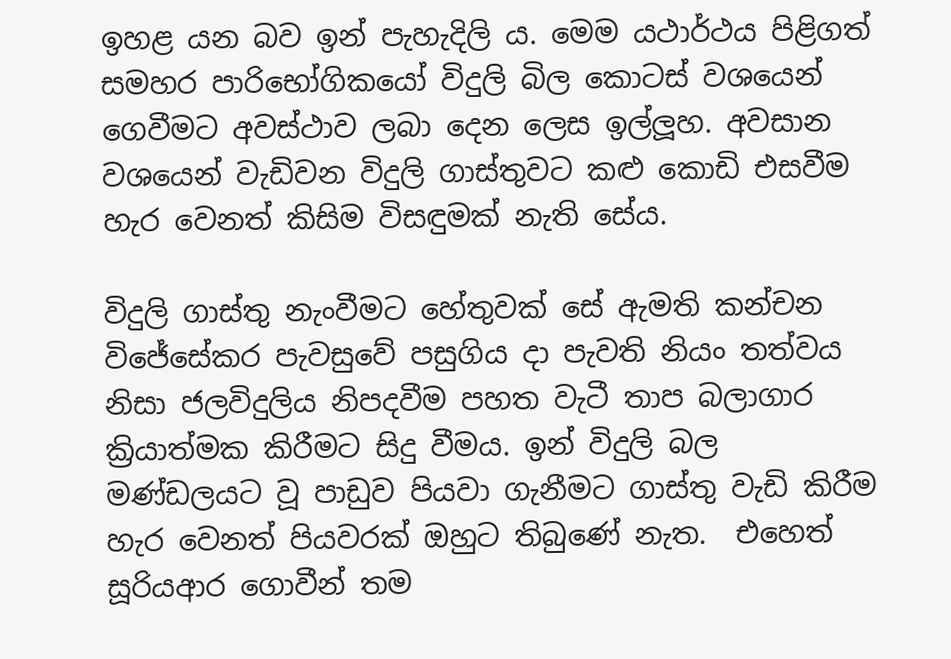ඉහළ යන බව ඉන් පැහැදිලි ය. මෙම යථාර්ථය පිළිගත් සමහර පාරිභෝගිකයෝ විදුලි බිල කොටස් වශයෙන් ගෙවීමට අවස්ථාව ලබා දෙන ලෙස ඉල්ලූහ. අවසාන වශයෙන් වැඩිවන විදුලි ගාස්තුවට කළු කොඩි එසවීම හැර වෙනත් කිසිම විසඳුමක් නැති සේය.

විදුලි ගාස්තු නැංවීමට හේතුවක් සේ ඇමති කන්චන විජේසේකර පැවසුවේ පසුගිය දා පැවති නියං තත්වය නිසා ජලවිදුලිය නිපදවීම පහත වැටී තාප බලාගාර ක්‍රියාත්මක කිරීමට සිදු වීමය. ඉන් විදුලි බල මණ්ඩලයට වූ පාඩුව පියවා ගැනීමට ගාස්තු වැඩි කිරීම හැර වෙනත් පියවරක් ඔහුට තිබුණේ නැත.  එහෙත් සූරියආර ගොවීන් තම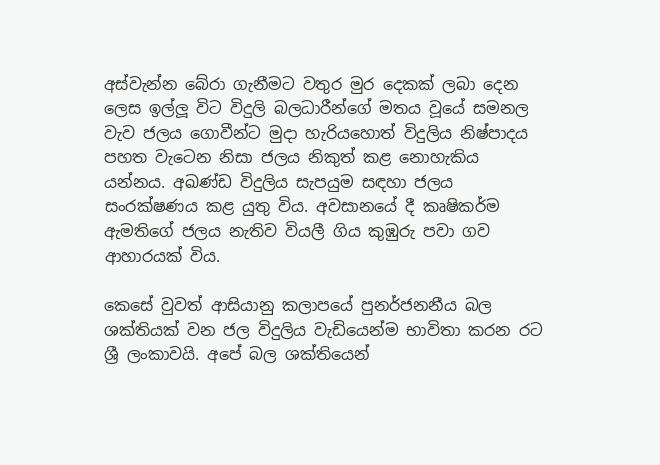අස්වැන්න බේරා ගැනීමට වතුර මුර දෙකක් ලබා දෙන ලෙස ඉල්ලූ විට විදුලි බලධාරීන්ගේ මතය වූයේ සමනල වැව ජලය ගොවීන්ට මුදා හැරියහොත් විදුලිය නිෂ්පාදය පහත වැටෙන නිසා ජලය නිකුත් කළ නොහැකිය යන්නය. අඛණ්ඩ විදුලිය සැපයුම සඳහා ජලය සංරක්ෂණය කළ යුතු විය. අවසානයේ දී කෘෂිකර්ම ඇමතිගේ ජලය නැතිව වියලී ගිය කුඹුරු පවා ගව ආහාරයක් විය.

කෙසේ වුවත් ආසියානු කලාපයේ පුනර්ජනනීය බල ශක්තියක් වන ජල විදුලිය වැඩියෙන්ම භාවිතා කරන රට ශ්‍රී ලංකාවයි. අපේ බල ශක්තියෙන්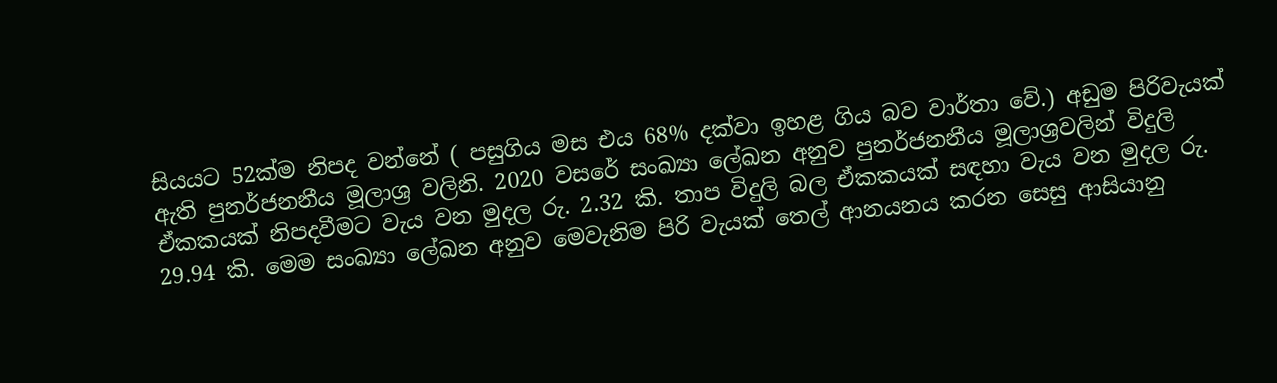සියයට 52ක්ම නිපද වන්නේ ( පසුගිය මස එය 68% දක්වා ඉහළ ගිය බව වාර්තා වේ.) අඩුම පිරිවැයක් ඇති පුනර්ජනනීය මූලාශ්‍ර වලිනි. 2020 වසරේ සංඛ්‍යා ලේඛන අනුව පුනර්ජනනීය මූලාශ්‍රවලින් විදුලි ඒකකයක් නිපදවීමට වැය වන මුදල රු. 2.32 කි. තාප විදුලි බල ඒකකයක් සඳහා වැය වන මුදල රු. 29.94 කි. මෙම සංඛ්‍යා ලේඛන අනුව මෙවැනිම පිරි වැයක් තෙල් ආනයනය කරන සෙසු ආසියානු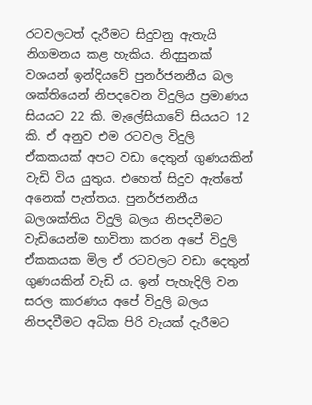රටවලටත් දැරීමට සිදුවනු ඇතැයි නිගමනය කළ හැකිය. නිදසුනක් වශයන් ඉන්දියවේ පුනර්ජනනීය බල ශක්තියෙන් නිපදවෙන විදුලිය ප්‍රමාණය සියයට 22 කි. මැලේසියාවේ සියයට 12 කි. ඒ අනුව එම රටවල විදුලි ඒකකයක් අපට වඩා දෙතුන් ගුණයකින් වැඩි විය යුතුය. එහෙත් සිදුව ඇත්තේ අනෙක් පැත්තය. පුනර්ජනනීය බලශක්තිය විදුලි බලය නිපදවීමට වැඩියෙන්ම භාවිතා කරන අපේ විදුලි ඒකකයක මිල ඒ රටවලට වඩා දෙතුන් ගුණයකින් වැඩි ය. ඉන් පැහැදිලි වන සරල කාරණය අපේ විදුලි බලය නිපදවීමට අධික පිරි වැයක් දැරීමට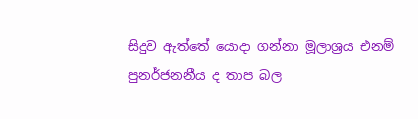සිදුව ඇත්තේ යොදා ගන්නා මූලාශ්‍රය එනම් පුනර්ජනනීය ද තාප බල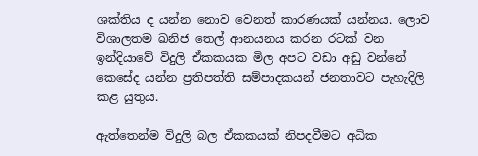ශක්තිය ද යන්න නොව වෙනත් කාරණයක් යන්නය. ලොව විශාලතම ඛනිජ තෙල් ආනයනය කරන රටක් වන ඉන්දියාවේ විදුලි ඒකකයක මිල අපට වඩා අඩු වන්නේ කෙසේද යන්න ප්‍රතිපත්ති සම්පාදකයන් ජනතාවට පැහැදිලි කළ යුතුය.

ඇත්තෙන්ම විදුලි බල ඒකකයක් නිපදවීමට අධික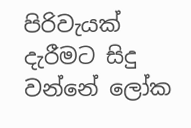පිරිවැයක් දැරීමට සිදු වන්නේ ලෝක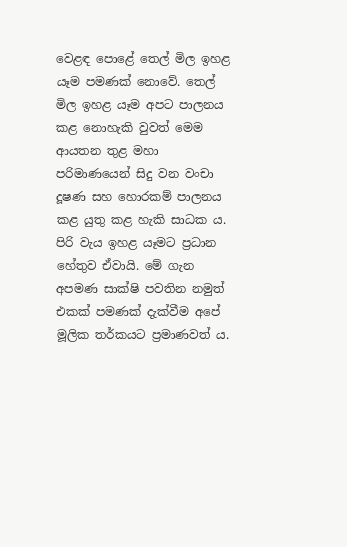වෙළඳ පොළේ තෙල් මිල ඉහළ යෑම පමණක් නොවේ. තෙල් මිල ඉහළ යෑම අපට පාලනය කළ නොහැකි වුවත් මෙම ආයතන තුළ මහා පරිමාණයෙන් සිදු වන වංචා දූෂණ සහ හොරකම් පාලනය කළ යුතු කළ හැකි සාධක ය. පිරි වැය ඉහළ යෑමට ප්‍රධාන හේතුව ඒවායි. මේ ගැන අපමණ සාක්ෂි පවතින නමුත් එකක් පමණක් දැක්වීම අපේ මූලික තර්කයට ප්‍රමාණවත් ය.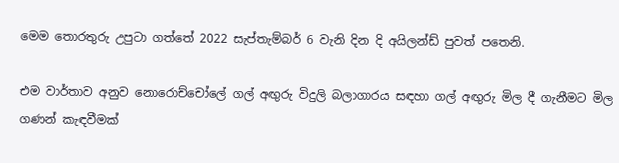මෙම තොරතුරු උපුටා ගත්තේ 2022 සැප්තැම්බර් 6 වැනි දින දි අයිලන්ඩ් පුවත් පතෙනි.

එම වාර්තාව අනුව නොරොච්චෝලේ ගල් අඟුරු විදුලි බලාගාරය සඳහා ගල් අඟුරු මිල දී ගැනීමට මිල ගණන් කැඳවීමක්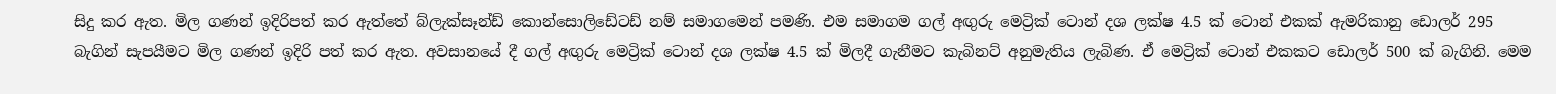සිදු කර ඇත. මිල ගණන් ඉදිරිපත් කර ඇත්තේ බ්ලැක්සෑන්ඩ් කොන්සොලිඩේටඩ් නම් සමාගමෙන් පමණි. එම සමාගම ගල් අඟුරු මෙට්‍රික් ටොන් දශ ලක්ෂ 4.5 ක් ටොන් එකක් ඇමරිකානු ඩොලර් 295 බැගින් සැපයීමට මිල ගණන් ඉදිරි පත් කර ඇත. අවසානයේ දී ගල් අඟුරු මෙට්‍රික් ටොන් දශ ලක්ෂ 4.5 ක් මිලදී ගැනීමට කැබිනට් අනුමැතිය ලැබිණ. ඒ මෙට්‍රික් ටොන් එකකට ඩොලර් 500 ක් බැගිනි. මෙම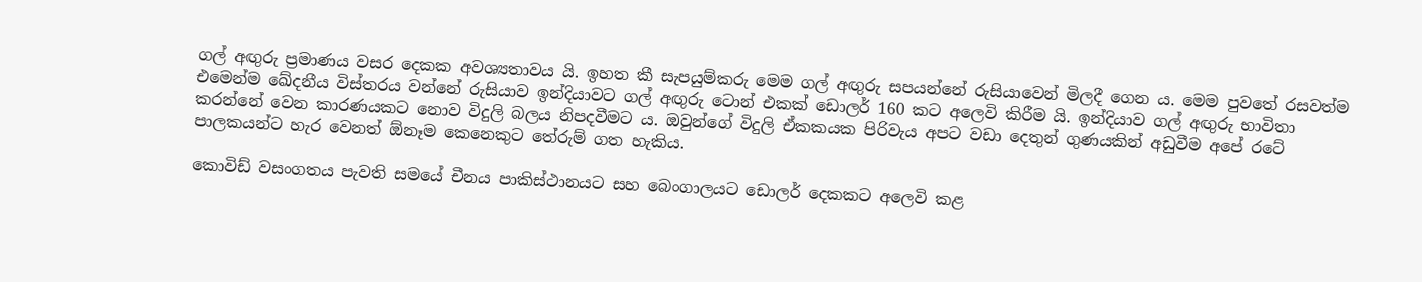ගල් අඟුරු ප්‍රමාණය වසර දෙකක අවශ්‍යතාවය යි. ඉහත කී සැපයුම්කරු මෙම ගල් අඟුරු සපයන්නේ රුසියාවෙන් මිලදී ගෙන ය. මෙම පුවතේ රසවත්ම එමෙන්ම ඛේදනීය විස්තරය වන්නේ රුසියාව ඉන්දියාවට ගල් අඟුරු ටොන් එකක් ඩොලර් 160 කට අලෙවි කිරීම යි. ඉන්දියාව ගල් අඟුරු භාවිතා කරන්නේ වෙන කාරණයකට නොව විදුලි බලය නිපදවීමට ය. ඔවුන්ගේ විදුලි ඒකකයක පිරිවැය අපට වඩා දෙතුන් ගුණයකින් අඩුවීම අපේ රටේ පාලකයන්ට හැර වෙනත් ඕනෑම කෙනෙකුට තේරුම් ගත හැකිය.

කොවිඩ් වසංගතය පැවති සමයේ චීනය පාකිස්ථානයට සහ බෙංගාලයට ඩොලර් දෙකකට අලෙවි කළ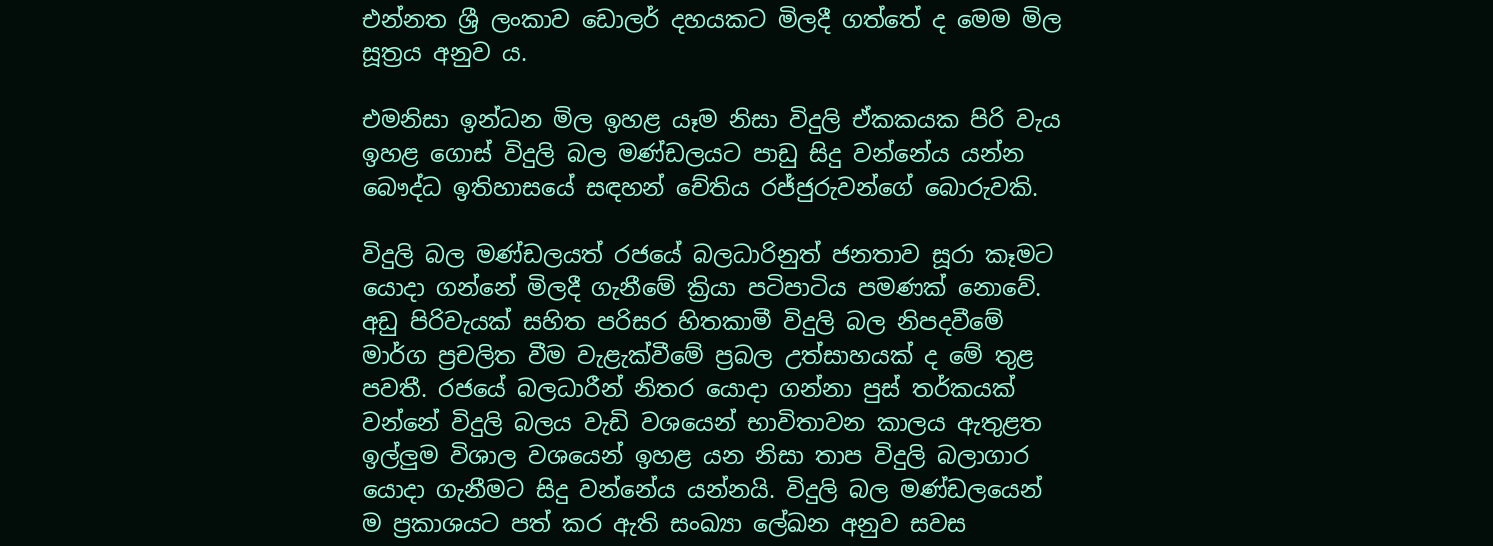එන්නත ශ්‍රී ලංකාව ඩොලර් දහයකට මිලදී ගත්තේ ද මෙම මිල සූත්‍රය අනුව ය.

එමනිසා ඉන්ධන මිල ඉහළ යෑම නිසා විදුලි ඒකකයක පිරි වැය ඉහළ ගොස් විදුලි බල මණ්ඩලයට පාඩු සිදු වන්නේය යන්න බෞද්ධ ඉතිහාසයේ සඳහන් චේතිය රජ්ජුරුවන්ගේ බොරුවකි.

විදුලි බල මණ්ඩලයත් රජයේ බලධාරිනුත් ජනතාව සූරා කෑමට යොදා ගන්නේ මිලදී ගැනීමේ ක්‍රියා පටිපාටිය පමණක් නොවේ. අඩු පිරිවැයක් සහිත පරිසර හිතකාමී විදුලි බල නිපදවීමේ මාර්ග ප්‍රචලිත වීම වැළැක්වීමේ ප්‍රබල උත්සාහයක් ද මේ තුළ පවතී. රජයේ බලධාරීන් නිතර යොදා ගන්නා පුස් තර්කයක් වන්නේ විදුලි බලය වැඩි වශයෙන් භාවිතාවන කාලය ඇතුළත ඉල්ලුම විශාල වශයෙන් ඉහළ යන නිසා තාප විදුලි බලාගාර යොදා ගැනීමට සිදු වන්නේය යන්නයි. විදුලි බල මණ්ඩලයෙන් ම ප්‍රකාශයට පත් කර ඇති සංඛ්‍යා ලේඛන අනුව සවස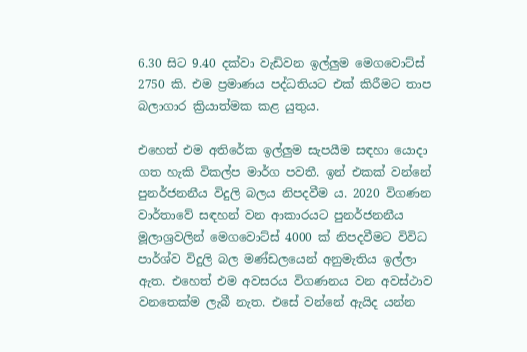6.30 සිට 9.40 දක්වා වැඩිවන ඉල්ලුම මෙගවොට්ස් 2750 කි. එම ප්‍රමාණය පද්ධතියට එක් කිරීමට තාප බලාගාර ක්‍රියාත්මක කළ යුතුය.

එහෙත් එම අතිරේක ඉල්ලුම සැපයීම සඳහා යොදා ගත හැකි විකල්ප මාර්ග පවතී. ඉන් එකක් වන්නේ පුනර්ජනනීය විදුලි බලය නිපදවීම ය. 2020 විගණන වාර්තාවේ සඳහන් වන ආකාරයට පුනර්ජනනීය මූලාශ්‍රවලින් මෙගවොට්ස් 4000 ක් නිපදවීමට විවිධ පාර්ශ්ව විදුලි බල මණ්ඩලයෙන් අනුමැතිය ඉල්ලා ඇත. එහෙත් එම අවසරය විගණනය වන අවස්ථාව වනතෙක්ම ලැබී නැත. එසේ වන්නේ ඇයිද යන්න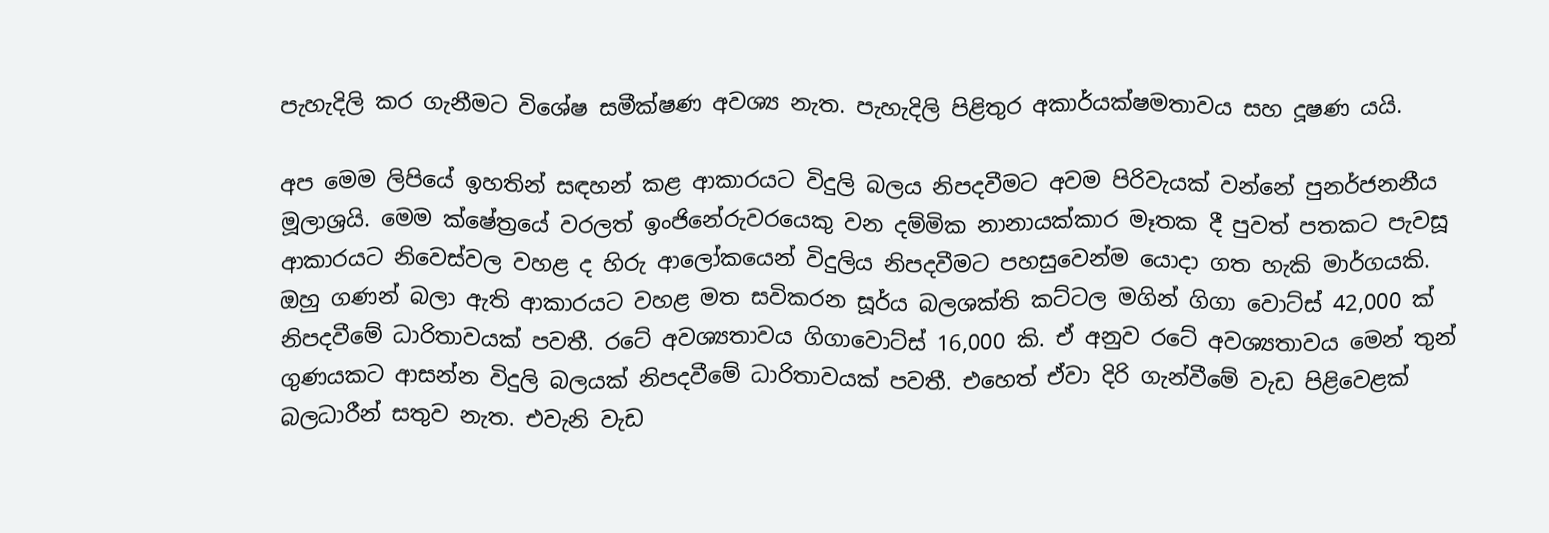පැහැදිලි කර ගැනීමට විශේෂ සමීක්ෂණ අවශ්‍ය නැත. පැහැදිලි පිළිතුර අකාර්යක්ෂමතාවය සහ දූෂණ යයි.

අප මෙම ලිපියේ ඉහතින් සඳහන් කළ ආකාරයට විදුලි බලය නිපදවීමට අවම පිරිවැයක් වන්නේ පුනර්ජනනීය මූලාශ්‍රයි. මෙම ක්ෂේත්‍රයේ වරලත් ඉංජිනේරුවරයෙකු වන දම්මික නානායක්කාර මෑතක දී පුවත් පතකට පැවසූ ආකාරයට නිවෙස්වල වහළ ද හිරු ආලෝකයෙන් විදුලිය නිපදවීමට පහසුවෙන්ම යොදා ගත හැකි මාර්ගයකි. ඔහු ගණන් බලා ඇති ආකාරයට වහළ මත සවිකරන සූර්ය බලශක්ති කට්ටල මගින් ගිගා වොට්ස් 42,000 ක් නිපදවීමේ ධාරිතාවයක් පවතී. රටේ අවශ්‍යතාවය ගිගාවොට්ස් 16,000 කි. ඒ අනුව රටේ අවශ්‍යතාවය මෙන් තුන් ගුණයකට ආසන්න විදුලි බලයක් නිපදවීමේ ධාරිතාවයක් පවතී. එහෙත් ඒවා දිරි ගැන්වීමේ වැඩ පිළිවෙළක් බලධාරීන් සතුව නැත. එවැනි වැඩ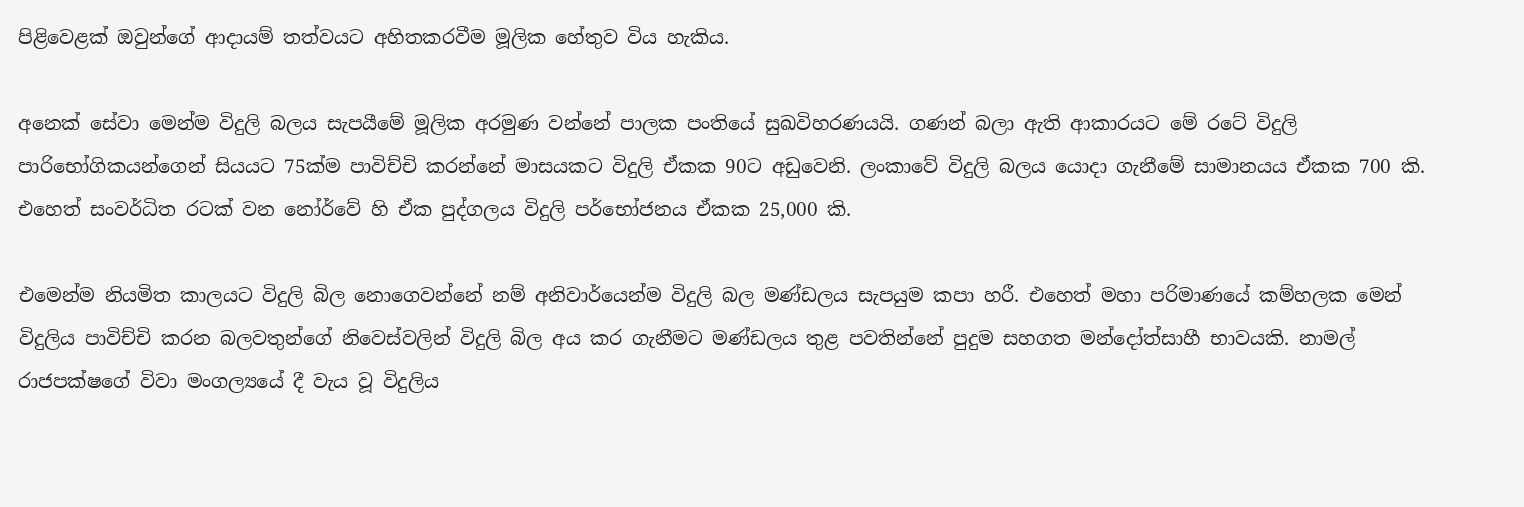පිළිවෙළක් ඔවුන්ගේ ආදායම් තත්වයට අහිතකරවීම මූලික හේතුව විය හැකිය.

අනෙක් සේවා මෙන්ම විදුලි බලය සැපයීමේ මූලික අරමුණ වන්නේ පාලක පංතියේ සුඛවිහරණයයි. ගණන් බලා ඇති ආකාරයට මේ රටේ විදුලි පාරිභෝගිකයන්ගෙන් සියයට 75ක්ම පාවිච්චි කරන්නේ මාසයකට විදුලි ඒකක 90ට අඩුවෙනි. ලංකාවේ විදුලි බලය යොදා ගැනීමේ සාමානයය ඒකක 700 කි. එහෙත් සංවර්ධිත රටක් වන නෝර්වේ හි ඒක පුද්ගලය විදුලි පර්භෝජනය ඒකක 25,000 කි.

එමෙන්ම නියමිත කාලයට විදුලි බිල නොගෙවන්නේ නම් අනිවාර්යෙන්ම විදුලි බල මණ්ඩලය සැපයුම කපා හරී. එහෙත් මහා පරිමාණයේ කම්හලක මෙන් විදුලිය පාවිච්චි කරන බලවතුන්ගේ නිවෙස්වලින් විදුලි බිල අය කර ගැනීමට මණ්ඩලය තුළ පවතින්නේ පුදුම සහගත මන්දෝත්සාහී භාවයකි. නාමල් රාජපක්ෂගේ විවා මංගල්‍යයේ දී වැය වූ විදුලිය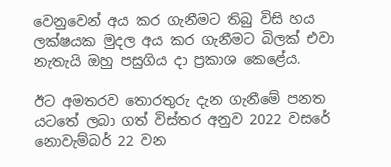වෙනුවෙන් අය කර ගැනීමට තිබු විසි හය ලක්ෂයක මුදල අය කර ගැනීමට බිලක් එවා නැතැයි ඔහු පසුගිය දා ප්‍රකාශ කෙළේය.

ඊට අමතරව තොරතුරු දැන ගැනීමේ පනත යටතේ ලබා ගත් විස්තර අනුව 2022 වසරේ නොවැම්බර් 22 වන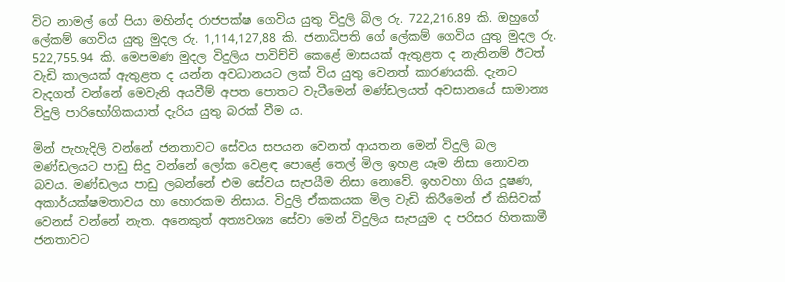විට නාමල් ගේ පියා මහින්ද රාජපක්ෂ ගෙවිය යුතු විදුලි බිල රු. 722,216.89 කි. ඔහුගේ ලේකම් ගෙවිය යුතු මුදල රු. 1,114,127,88 කි. ජනාධිපති ගේ ලේකම් ගෙවිය යුතු මුදල රු. 522,755.94 කි. මෙපමණ මුදල විදුලිය පාවිච්චි කෙළේ මාසයක් ඇතුළත ද නැතිනම් ඊටත් වැඩි කාලයක් ඇතුළත ද යන්න අවධානයට ලක් විය යුතු වෙනත් කාරණයකි. දැනට වැදගත් වන්නේ මෙවැනි අයවීම් අපත පොතට වැටීමෙන් මණ්ඩලයත් අවසානයේ සාමාන්‍ය විදුලි පාරිභෝගිකයාත් දැරිය යුතු බරක් වීම ය.

මින් පැහැදිලි වන්නේ ජනතාවට සේවය සපයන වෙනත් ආයතන මෙන් විදුලි බල මණ්ඩලයට පාඩු සිදු වන්නේ ලෝක වෙළඳ පොළේ තෙල් මිල ඉහළ යෑම නිසා නොවන බවය. මණ්ඩලය පාඩු ලබන්නේ එම සේවය සැපයීම නිසා නොවේ. ඉහවහා ගිය දූෂණ, අකාර්යක්ෂමතාවය හා හොරකම නිසාය. විදුලි ඒකකයක මිල වැඩි කිරීමෙන් ඒ කිසිවක් වෙනස් වන්නේ නැත. අනෙකුත් අත්‍යවශ්‍ය සේවා මෙන් විදුලිය සැපයුම ද පරිසර හිතකාමී ජනතාවට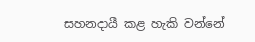සහනදායී කළ හැකි වන්නේ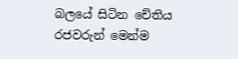බලයේ සිටින චේතිය රජවරුන් මෙන්ම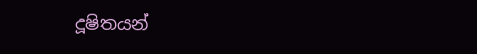දූෂිතයන්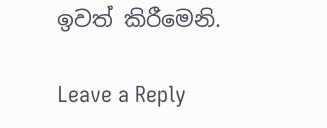ඉවත් කිරීමෙනි.

Leave a Reply